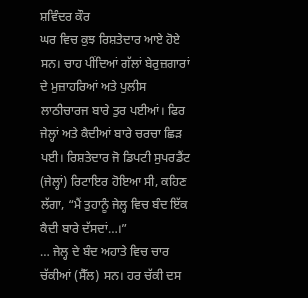ਸ਼ਵਿੰਦਰ ਕੌਰ
ਘਰ ਵਿਚ ਕੁਝ ਰਿਸ਼ਤੇਦਾਰ ਆਏ ਹੋਏ ਸਨ। ਚਾਹ ਪੀਂਦਿਆਂ ਗੱਲਾਂ ਬੇਰੁਜ਼ਗਾਰਾਂ ਦੇ ਮੁਜ਼ਾਹਰਿਆਂ ਅਤੇ ਪੁਲੀਸ ਲਾਠੀਚਾਰਜ ਬਾਰੇ ਤੁਰ ਪਈਆਂ। ਫਿਰ ਜੇਲ੍ਹਾਂ ਅਤੇ ਕੈਦੀਆਂ ਬਾਰੇ ਚਰਚਾ ਛਿੜ ਪਈ। ਰਿਸ਼ਤੇਦਾਰ ਜੋ ਡਿਪਟੀ ਸੁਪਰਡੈਂਟ (ਜੇਲ੍ਹਾਂ) ਰਿਟਾਇਰ ਹੋਇਆ ਸੀ, ਕਹਿਣ ਲੱਗਾ, “ਮੈਂ ਤੁਹਾਨੂੰ ਜੇਲ੍ਹ ਵਿਚ ਬੰਦ ਇੱਕ ਕੈਦੀ ਬਾਰੇ ਦੱਸਦਾਂ…।”
… ਜੇਲ੍ਹ ਦੇ ਬੰਦ ਅਹਾਤੇ ਵਿਚ ਚਾਰ ਚੱਕੀਆਂ (ਸੈੱਲ) ਸਨ। ਹਰ ਚੱਕੀ ਦਸ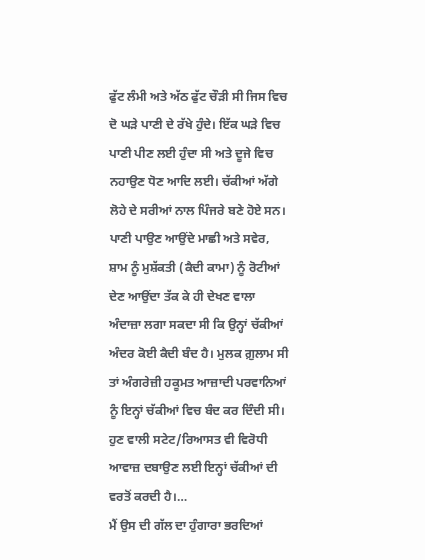ਫੁੱਟ ਲੰਮੀ ਅਤੇ ਅੱਠ ਫੁੱਟ ਚੌੜੀ ਸੀ ਜਿਸ ਵਿਚ ਦੋ ਘੜੇ ਪਾਣੀ ਦੇ ਰੱਖੇ ਹੁੰਦੇ। ਇੱਕ ਘੜੇ ਵਿਚ ਪਾਣੀ ਪੀਣ ਲਈ ਹੁੰਦਾ ਸੀ ਅਤੇ ਦੂਜੇ ਵਿਚ ਨਹਾਉਣ ਧੋਣ ਆਦਿ ਲਈ। ਚੱਕੀਆਂ ਅੱਗੇ ਲੋਹੇ ਦੇ ਸਰੀਆਂ ਨਾਲ ਪਿੰਜਰੇ ਬਣੇ ਹੋਏ ਸਨ। ਪਾਣੀ ਪਾਉਣ ਆਉਂਦੇ ਮਾਛੀ ਅਤੇ ਸਵੇਰ, ਸ਼ਾਮ ਨੂੰ ਮੁਸ਼ੱਕਤੀ (ਕੈਦੀ ਕਾਮਾ) ਨੂੰ ਰੋਟੀਆਂ ਦੇਣ ਆਉਂਦਾ ਤੱਕ ਕੇ ਹੀ ਦੇਖਣ ਵਾਲਾ ਅੰਦਾਜ਼ਾ ਲਗਾ ਸਕਦਾ ਸੀ ਕਿ ਉਨ੍ਹਾਂ ਚੱਕੀਆਂ ਅੰਦਰ ਕੋਈ ਕੈਦੀ ਬੰਦ ਹੈ। ਮੁਲਕ ਗ਼ੁਲਾਮ ਸੀ ਤਾਂ ਅੰਗਰੇਜ਼ੀ ਹਕੂਮਤ ਆਜ਼ਾਦੀ ਪਰਵਾਨਿਆਂ ਨੂੰ ਇਨ੍ਹਾਂ ਚੱਕੀਆਂ ਵਿਚ ਬੰਦ ਕਰ ਦਿੰਦੀ ਸੀ। ਹੁਣ ਵਾਲੀ ਸਟੇਟ/ਰਿਆਸਤ ਵੀ ਵਿਰੋਧੀ ਆਵਾਜ਼ ਦਬਾਉਣ ਲਈ ਇਨ੍ਹਾਂ ਚੱਕੀਆਂ ਦੀ ਵਰਤੋਂ ਕਰਦੀ ਹੈ।…
ਮੈਂ ਉਸ ਦੀ ਗੱਲ ਦਾ ਹੁੰਗਾਰਾ ਭਰਦਿਆਂ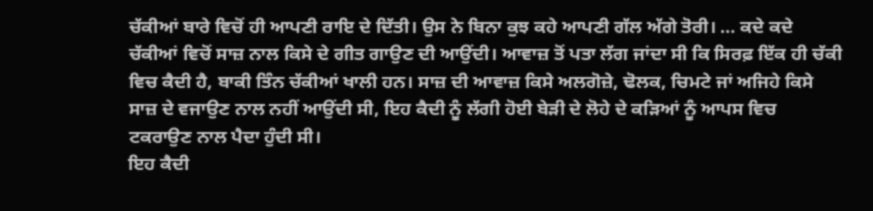ਚੱਕੀਆਂ ਬਾਰੇ ਵਿਚੋਂ ਹੀ ਆਪਣੀ ਰਾਇ ਦੇ ਦਿੱਤੀ। ਉਸ ਨੇ ਬਿਨਾ ਕੁਝ ਕਹੇ ਆਪਣੀ ਗੱਲ ਅੱਗੇ ਤੋਰੀ। … ਕਦੇ ਕਦੇ ਚੱਕੀਆਂ ਵਿਚੋਂ ਸਾਜ਼ ਨਾਲ ਕਿਸੇ ਦੇ ਗੀਤ ਗਾਉਣ ਦੀ ਆਉਂਦੀ। ਆਵਾਜ਼ ਤੋਂ ਪਤਾ ਲੱਗ ਜਾਂਦਾ ਸੀ ਕਿ ਸਿਰਫ਼ ਇੱਕ ਹੀ ਚੱਕੀ ਵਿਚ ਕੈਦੀ ਹੈ, ਬਾਕੀ ਤਿੰਨ ਚੱਕੀਆਂ ਖਾਲੀ ਹਨ। ਸਾਜ਼ ਦੀ ਆਵਾਜ਼ ਕਿਸੇ ਅਲਗੋਜ਼ੇ, ਢੋਲਕ, ਚਿਮਟੇ ਜਾਂ ਅਜਿਹੇ ਕਿਸੇ ਸਾਜ਼ ਦੇ ਵਜਾਉਣ ਨਾਲ ਨਹੀਂ ਆਉਂਦੀ ਸੀ, ਇਹ ਕੈਦੀ ਨੂੰ ਲੱਗੀ ਹੋਈ ਬੇੜੀ ਦੇ ਲੋਹੇ ਦੇ ਕੜਿਆਂ ਨੂੰ ਆਪਸ ਵਿਚ ਟਕਰਾਉਣ ਨਾਲ ਪੈਦਾ ਹੁੰਦੀ ਸੀ।
ਇਹ ਕੈਦੀ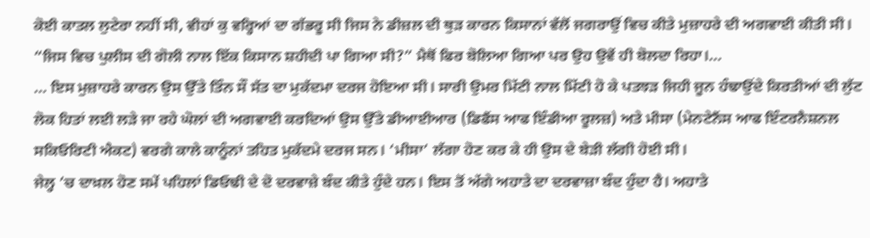ਕੋਈ ਕਾਤਲ ਲੁਟੇਰਾ ਨਹੀਂ ਸੀ, ਵੀਹਾਂ ਕੁ ਵਰ੍ਹਿਆਂ ਦਾ ਗੱਭਰੂ ਸੀ ਜਿਸ ਨੇ ਡੀਜ਼ਲ ਦੀ ਥੁੜ ਕਾਰਨ ਕਿਸਾਨਾਂ ਵੱਲੋਂ ਜਗਰਾਉਂ ਵਿਚ ਕੀਤੇ ਮੁਜ਼ਾਹਰੇ ਦੀ ਅਗਵਾਈ ਕੀਤੀ ਸੀ।
“ਜਿਸ ਵਿਚ ਪੁਲੀਸ ਦੀ ਗੋਲੀ ਨਾਲ ਇੱਕ ਕਿਸਾਨ ਸ਼ਹੀਦੀ ਪਾ ਗਿਆ ਸੀ?” ਮੈਥੋਂ ਫਿਰ ਬੋਲਿਆ ਗਿਆ ਪਰ ਉਹ ਉਵੇਂ ਹੀ ਬੋਲਦਾ ਰਿਹਾ।…
… ਇਸ ਮੁਜ਼ਾਹਰੇ ਕਾਰਨ ਉਸ ਉੱਤੇ ਤਿੰਨ ਸੌ ਸੱਤ ਦਾ ਮੁਕੱਦਮਾ ਦਰਜ ਹੋਇਆ ਸੀ। ਸਾਰੀ ਉਮਰ ਮਿੱਟੀ ਨਾਲ ਮਿੱਟੀ ਹੋ ਕੇ ਪਤਝੜ ਜਿਹੀ ਜੂਨ ਹੰਢਾਉਂਦੇ ਕਿਰਤੀਆਂ ਦੀ ਲੁੱਟ ਲੋਕ ਹਿਤਾਂ ਲਈ ਲੜੇ ਜਾ ਰਹੇ ਘੋਲਾਂ ਦੀ ਅਗਵਾਈ ਕਰਦਿਆਂ ਉਸ ਉੱਤੇ ਡੀਆਈਆਰ (ਡਿਫੈਂਸ ਆਫ ਇੰਡੀਆ ਰੂਲਜ਼) ਅਤੇ ਮੀਸਾ (ਮੇਨਟੇਨੈਂਸ ਆਫ ਇੰਟਰਨੈਸ਼ਨਲ ਸਕਿਓਰਿਟੀ ਐਕਟ) ਵਰਗੇ ਕਾਲੇ ਕਾਨੂੰਨਾਂ ਤਹਿਤ ਮੁਕੱਦਮੇ ਦਰਜ ਸਨ। ‘ਮੀਸਾ’ ਲੱਗਾ ਹੋਣ ਕਰ ਕੇ ਹੀ ਉਸ ਦੇ ਬੇੜੀ ਲੱਗੀ ਹੋਈ ਸੀ।
ਜੇਲ੍ਹ ’ਚ ਦਾਖ਼ਲ ਹੋਣ ਸਮੇਂ ਪਹਿਲਾਂ ਡਿਓਢੀ ਦੇ ਦੋ ਦਰਵਾਜ਼ੇ ਬੰਦ ਕੀਤੇ ਹੁੰਦੇ ਹਨ। ਇਸ ਤੋਂ ਅੱਗੇ ਅਹਾਤੇ ਦਾ ਦਰਵਾਜ਼ਾ ਬੰਦ ਹੁੰਦਾ ਹੈ। ਅਹਾਤੇ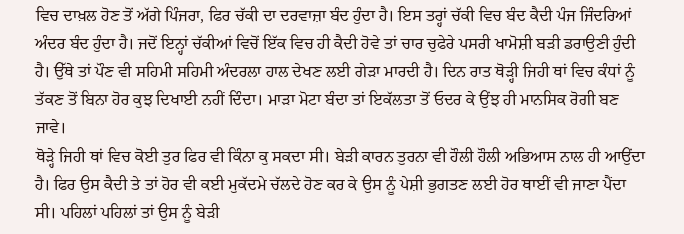ਵਿਚ ਦਾਖ਼ਲ ਹੋਣ ਤੋਂ ਅੱਗੇ ਪਿੰਜਰਾ, ਫਿਰ ਚੱਕੀ ਦਾ ਦਰਵਾਜ਼ਾ ਬੰਦ ਹੁੰਦਾ ਹੈ। ਇਸ ਤਰ੍ਹਾਂ ਚੱਕੀ ਵਿਚ ਬੰਦ ਕੈਦੀ ਪੰਜ ਜਿੰਦਰਿਆਂ ਅੰਦਰ ਬੰਦ ਹੁੰਦਾ ਹੈ। ਜਦੋਂ ਇਨ੍ਹਾਂ ਚੱਕੀਆਂ ਵਿਚੋਂ ਇੱਕ ਵਿਚ ਹੀ ਕੈਦੀ ਹੋਵੇ ਤਾਂ ਚਾਰ ਚੁਫੇਰੇ ਪਸਰੀ ਖਾਮੋਸ਼ੀ ਬੜੀ ਡਰਾਉਣੀ ਹੁੰਦੀ ਹੈ। ਉੱਥੇ ਤਾਂ ਪੌਣ ਵੀ ਸਹਿਮੀ ਸਹਿਮੀ ਅੰਦਰਲਾ ਹਾਲ ਦੇਖਣ ਲਈ ਗੇੜਾ ਮਾਰਦੀ ਹੈ। ਦਿਨ ਰਾਤ ਥੋੜ੍ਹੀ ਜਿਹੀ ਥਾਂ ਵਿਚ ਕੰਧਾਂ ਨੂੰ ਤੱਕਣ ਤੋਂ ਬਿਨਾ ਹੋਰ ਕੁਝ ਦਿਖਾਈ ਨਹੀਂ ਦਿੰਦਾ। ਮਾੜਾ ਮੋਟਾ ਬੰਦਾ ਤਾਂ ਇਕੱਲਤਾ ਤੋਂ ਓਦਰ ਕੇ ਉਂਝ ਹੀ ਮਾਨਸਿਕ ਰੋਗੀ ਬਣ ਜਾਵੇ।
ਥੋੜ੍ਹੇ ਜਿਹੀ ਥਾਂ ਵਿਚ ਕੋਈ ਤੁਰ ਫਿਰ ਵੀ ਕਿੰਨਾ ਕੁ ਸਕਦਾ ਸੀ। ਬੇੜੀ ਕਾਰਨ ਤੁਰਨਾ ਵੀ ਹੌਲੀ ਹੌਲੀ ਅਭਿਆਸ ਨਾਲ ਹੀ ਆਉਂਦਾ ਹੈ। ਫਿਰ ਉਸ ਕੈਦੀ ਤੇ ਤਾਂ ਹੋਰ ਵੀ ਕਈ ਮੁਕੱਦਮੇ ਚੱਲਦੇ ਹੋਣ ਕਰ ਕੇ ਉਸ ਨੂੰ ਪੇਸ਼ੀ ਭੁਗਤਣ ਲਈ ਹੋਰ ਥਾਈਂ ਵੀ ਜਾਣਾ ਪੈਂਦਾ ਸੀ। ਪਹਿਲਾਂ ਪਹਿਲਾਂ ਤਾਂ ਉਸ ਨੂੰ ਬੇੜੀ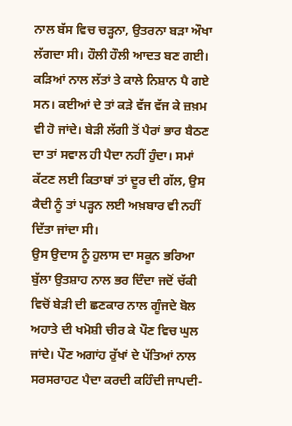ਨਾਲ ਬੱਸ ਵਿਚ ਚੜ੍ਹਨਾ, ਉਤਰਨਾ ਬੜਾ ਔਖਾ ਲੱਗਦਾ ਸੀ। ਹੌਲੀ ਹੌਲੀ ਆਦਤ ਬਣ ਗਈ। ਕੜਿਆਂ ਨਾਲ ਲੱਤਾਂ ਤੇ ਕਾਲੇ ਨਿਸ਼ਾਨ ਪੈ ਗਏ ਸਨ। ਕਈਆਂ ਦੇ ਤਾਂ ਕੜੇ ਵੱਜ ਵੱਜ ਕੇ ਜ਼ਖ਼ਮ ਵੀ ਹੋ ਜਾਂਦੇ। ਬੇੜੀ ਲੱਗੀ ਤੋਂ ਪੈਰਾਂ ਭਾਰ ਬੈਠਣ ਦਾ ਤਾਂ ਸਵਾਲ ਹੀ ਪੈਦਾ ਨਹੀਂ ਹੁੰਦਾ। ਸਮਾਂ ਕੱਟਣ ਲਈ ਕਿਤਾਬਾਂ ਤਾਂ ਦੂਰ ਦੀ ਗੱਲ, ਉਸ ਕੈਦੀ ਨੂੰ ਤਾਂ ਪੜ੍ਹਨ ਲਈ ਅਖ਼ਬਾਰ ਵੀ ਨਹੀਂ ਦਿੱਤਾ ਜਾਂਦਾ ਸੀ।
ਉਸ ਉਦਾਸ ਨੂੰ ਹੁਲਾਸ ਦਾ ਸਕੂਨ ਭਰਿਆ ਬੁੱਲਾ ਉਤਸ਼ਾਹ ਨਾਲ ਭਰ ਦਿੰਦਾ ਜਦੋਂ ਚੱਕੀ ਵਿਚੋਂ ਬੇੜੀ ਦੀ ਛਣਕਾਰ ਨਾਲ ਗੂੰਜਦੇ ਬੋਲ ਅਹਾਤੇ ਦੀ ਖਮੋਸ਼ੀ ਚੀਰ ਕੇ ਪੌਣ ਵਿਚ ਘੁਲ ਜਾਂਦੇ। ਪੌਣ ਅਗਾਂਹ ਰੁੱਖਾਂ ਦੇ ਪੱਤਿਆਂ ਨਾਲ ਸਰਸਰਾਹਟ ਪੈਦਾ ਕਰਦੀ ਕਹਿੰਦੀ ਜਾਪਦੀ-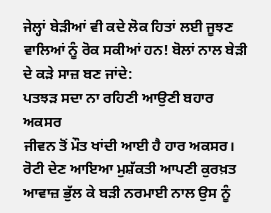ਜੇਲ੍ਹਾਂ ਬੇੜੀਆਂ ਵੀ ਕਦੇ ਲੋਕ ਹਿਤਾਂ ਲਈ ਜੂਝਣ ਵਾਲਿਆਂ ਨੂੰ ਰੋਕ ਸਕੀਆਂ ਹਨ! ਬੋਲਾਂ ਨਾਲ ਬੇੜੀ ਦੇ ਕੜੇ ਸਾਜ਼ ਬਣ ਜਾਂਦੇ:
ਪਤਝੜ ਸਦਾ ਨਾ ਰਹਿਣੀ ਆਉਣੀ ਬਹਾਰ ਅਕਸਰ
ਜੀਵਨ ਤੋਂ ਮੌਤ ਖਾਂਦੀ ਆਈ ਹੈ ਹਾਰ ਅਕਸਰ।
ਰੋਟੀ ਦੇਣ ਆਇਆ ਮੁਸ਼ੱਕਤੀ ਆਪਣੀ ਕੁਰਖ਼ਤ ਆਵਾਜ਼ ਭੁੱਲ ਕੇ ਬੜੀ ਨਰਮਾਈ ਨਾਲ ਉਸ ਨੂੰ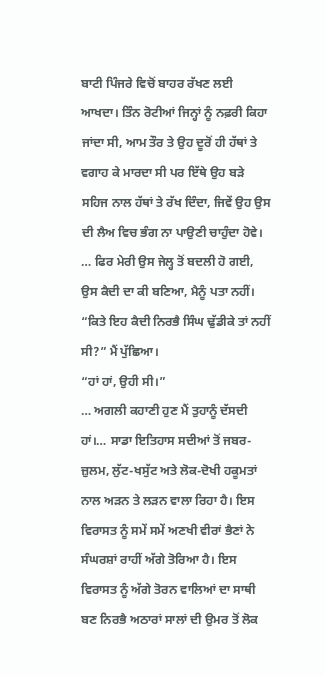ਬਾਟੀ ਪਿੰਜਰੇ ਵਿਚੋਂ ਬਾਹਰ ਰੱਖਣ ਲਈ ਆਖਦਾ। ਤਿੰਨ ਰੋਟੀਆਂ ਜਿਨ੍ਹਾਂ ਨੂੰ ਨਫ਼ਰੀ ਕਿਹਾ ਜਾਂਦਾ ਸੀ, ਆਮ ਤੌਰ ਤੇ ਉਹ ਦੂਰੋਂ ਹੀ ਹੱਥਾਂ ਤੇ ਵਗਾਹ ਕੇ ਮਾਰਦਾ ਸੀ ਪਰ ਇੱਥੇ ਉਹ ਬੜੇ ਸਹਿਜ ਨਾਲ ਹੱਥਾਂ ਤੇ ਰੱਖ ਦਿੰਦਾ, ਜਿਵੇਂ ਉਹ ਉਸ ਦੀ ਲੈਅ ਵਿਚ ਭੰਗ ਨਾ ਪਾਉਣੀ ਚਾਹੁੰਦਾ ਹੋਵੇ। … ਫਿਰ ਮੇਰੀ ਉਸ ਜੇਲ੍ਹ ਤੋਂ ਬਦਲੀ ਹੋ ਗਈ, ਉਸ ਕੈਦੀ ਦਾ ਕੀ ਬਣਿਆ, ਮੈਨੂੰ ਪਤਾ ਨਹੀਂ।
“ਕਿਤੇ ਇਹ ਕੈਦੀ ਨਿਰਭੈ ਸਿੰਘ ਢੁੱਡੀਕੇ ਤਾਂ ਨਹੀਂ ਸੀ?” ਮੈਂ ਪੁੱਛਿਆ।
“ਹਾਂ ਹਾਂ, ਉਹੀ ਸੀ।”
… ਅਗਲੀ ਕਹਾਣੀ ਹੁਣ ਮੈਂ ਤੁਹਾਨੂੰ ਦੱਸਦੀ ਹਾਂ।… ਸਾਡਾ ਇਤਿਹਾਸ ਸਦੀਆਂ ਤੋਂ ਜਬਰ-ਜ਼ੁਲਮ, ਲੁੱਟ-ਖਸੁੱਟ ਅਤੇ ਲੋਕ-ਦੋਖੀ ਹਕੂਮਤਾਂ ਨਾਲ ਅੜਨ ਤੇ ਲੜਨ ਵਾਲਾ ਰਿਹਾ ਹੈ। ਇਸ ਵਿਰਾਸਤ ਨੂੰ ਸਮੇਂ ਸਮੇਂ ਅਣਖੀ ਵੀਰਾਂ ਭੈਣਾਂ ਨੇ ਸੰਘਰਸ਼ਾਂ ਰਾਹੀਂ ਅੱਗੇ ਤੋਰਿਆ ਹੈ। ਇਸ ਵਿਰਾਸਤ ਨੂੰ ਅੱਗੇ ਤੋਰਨ ਵਾਲਿਆਂ ਦਾ ਸਾਥੀ ਬਣ ਨਿਰਭੈ ਅਠਾਰਾਂ ਸਾਲਾਂ ਦੀ ਉਮਰ ਤੋਂ ਲੋਕ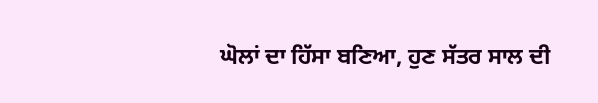ਘੋਲਾਂ ਦਾ ਹਿੱਸਾ ਬਣਿਆ, ਹੁਣ ਸੱਤਰ ਸਾਲ ਦੀ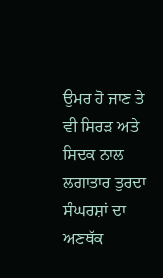ਉਮਰ ਹੋ ਜਾਣ ਤੇ ਵੀ ਸਿਰੜ ਅਤੇ ਸਿਦਕ ਨਾਲ ਲਗਾਤਾਰ ਤੁਰਦਾ ਸੰਘਰਸ਼ਾਂ ਦਾ ਅਣਥੱਕ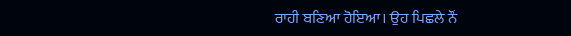ਰਾਹੀ ਬਣਿਆ ਹੋਇਆ। ਉਹ ਪਿਛਲੇ ਨੌਂ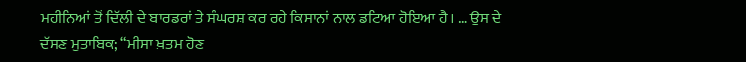ਮਹੀਨਿਆਂ ਤੋਂ ਦਿੱਲੀ ਦੇ ਬਾਰਡਰਾਂ ਤੇ ਸੰਘਰਸ਼ ਕਰ ਰਹੇ ਕਿਸਾਨਾਂ ਨਾਲ ਡਟਿਆ ਹੋਇਆ ਹੈ। … ਉਸ ਦੇ ਦੱਸਣ ਮੁਤਾਬਿਕ; “ਮੀਸਾ ਖ਼ਤਮ ਹੋਣ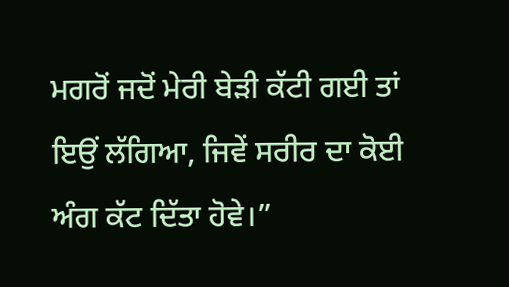ਮਗਰੋਂ ਜਦੋਂ ਮੇਰੀ ਬੇੜੀ ਕੱਟੀ ਗਈ ਤਾਂ ਇਉਂ ਲੱਗਿਆ, ਜਿਵੇਂ ਸਰੀਰ ਦਾ ਕੋਈ ਅੰਗ ਕੱਟ ਦਿੱਤਾ ਹੋਵੇ।”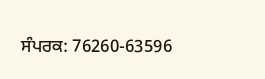ਸੰਪਰਕ: 76260-63596